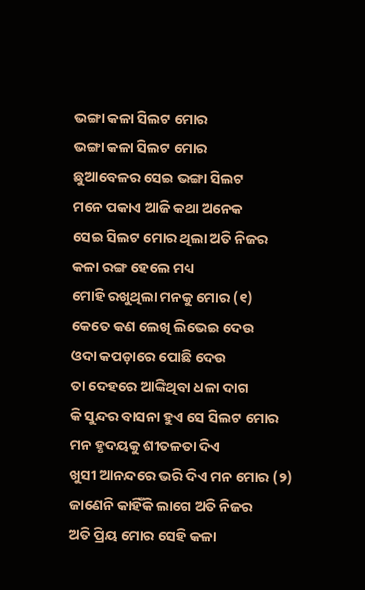ଭଙ୍ଗା କଳା ସିଲଟ ମୋର
ଭଙ୍ଗା କଳା ସିଲଟ ମୋର
ଛୁଆବେଳର ସେଇ ଭଙ୍ଗା ସିଲଟ
ମନେ ପକାଏ ଆଜି କଥା ଅନେକ
ସେଇ ସିଲଟ ମୋର ଥିଲା ଅତି ନିଜର
କଳା ରଙ୍ଗ ହେଲେ ମଧ୍ୟ
ମୋହି ରଖୁଥିଲା ମନକୁ ମୋର (୧)
କେତେ କଣ ଲେଖି ଲିଭେଇ ଦେଉ
ଓଦା କପଡ଼ାରେ ପୋଛି ଦେଉ
ତା ଦେହରେ ଆଙ୍କିଥିବା ଧଳା ଦାଗ
କି ସୁନ୍ଦର ବାସନା ହୁଏ ସେ ସିଲଟ ମୋର
ମନ ହୃଦୟକୁ ଶୀତଳତା ଦିଏ
ଖୁସୀ ଆନନ୍ଦରେ ଭରି ଦିଏ ମନ ମୋର (୨)
ଜାଣେନି କାହିଁକି ଲାଗେ ଅତି ନିଜର
ଅତି ପ୍ରିୟ ମୋର ସେହି କଳା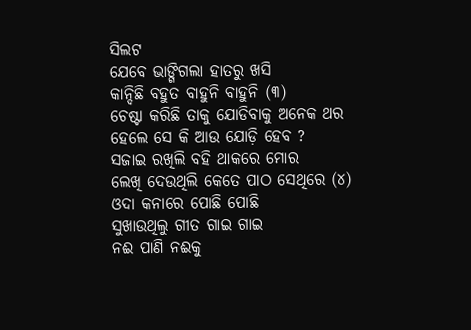ସିଲଟ
ଯେବେ ଭାଙ୍ଗିଗଲା ହାତରୁ ଖସି
କାନ୍ଦିଛି ବହୁତ ବାହୁନି ବାହୁନି (୩)
ଚେଷ୍ଟା କରିଛି ତାକୁ ଯୋଡିବାକୁ ଅନେକ ଥର
ହେଲେ ସେ କି ଆଉ ଯୋଡ଼ି ହେବ ?
ସଜାଇ ରଖିଲି ବହି ଥାକରେ ମୋର
ଲେଖି ଦେଉଥିଲି କେତେ ପାଠ ସେଥିରେ (୪)
ଓଦା କନାରେ ପୋଛି ପୋଛି
ସୁଖାଉଥିଲୁ ଗୀତ ଗାଇ ଗାଇ
ନଈ ପାଣି ନଈକୁ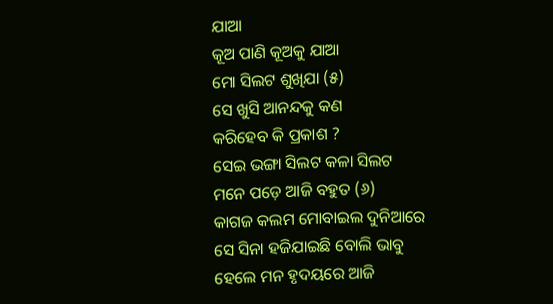ଯାଆ
କୂଅ ପାଣି କୂଅକୁ ଯାଆ
ମୋ ସିଲଟ ଶୁଖିଯା (୫)
ସେ ଖୁସି ଆନନ୍ଦକୁ କଣ
କରିହେବ କି ପ୍ରକାଶ ?
ସେଇ ଭଙ୍ଗା ସିଲଟ କଳା ସିଲଟ
ମନେ ପଡ଼େ ଆଜି ବହୁତ (୬)
କାଗଜ କଲମ ମୋବାଇଲ ଦୁନିଆରେ
ସେ ସିନା ହଜିଯାଇଛି ବୋଲି ଭାବୁ
ହେଲେ ମନ ହୃଦୟରେ ଆଜି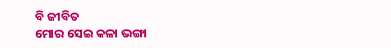ବି ଜୀବିତ
ମୋର ସେଇ କଳା ଭଙ୍ଗା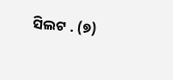ସିଲଟ . (୭)